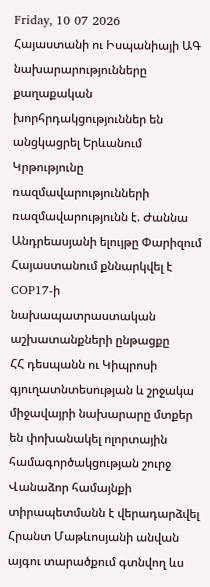Friday, 10 07 2026
Հայաստանի ու Իսպանիայի ԱԳ նախարարությունները քաղաքական խորհրդակցություններ են անցկացրել Երևանում
Կրթությունը ռազմավարությունների ռազմավարությունն է. Ժաննա Անդրեասյանի ելույթը Փարիզում
Հայաստանում քննարկվել է COP17-ի նախապատրաստական աշխատանքների ընթացքը
ՀՀ դեսպանն ու Կիպրոսի գյուղատնտեսության և շրջակա միջավայրի նախարարը մտքեր են փոխանակել ոլորտային համագործակցության շուրջ
Վանաձոր համայնքի տիրապետմանն է վերադարձվել Հրանտ Մաթևոսյանի անվան այգու տարածքում գտնվող ևս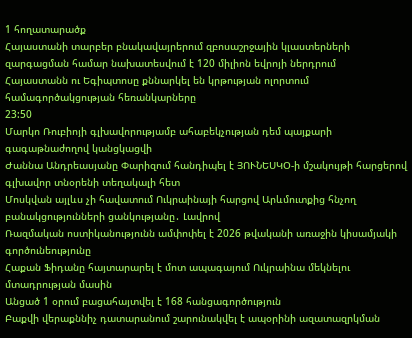1 հողատարածք
Հայաստանի տարբեր բնակավայրերում զբոսաշրջային կլաստերների զարգացման համար նախատեսվում է 120 միլիոն եվրոյի ներդրում
Հայաստանն ու Եգիպտոսը քննարկել են կրթության ոլորտում համագործակցության հեռանկարները
23:50
Մարկո Ռուբիոյի գլխավորությամբ ահաբեկչության դեմ պայքարի գագաթնաժողով կանցկացվի
Ժաննա Անդրեասյանը Փարիզում հանդիպել է ՅՈՒՆԵՍԿՕ-ի մշակույթի հարցերով գլխավոր տնօրենի տեղակալի հետ
Մոսկվան այլևս չի հավատում Ուկրաինայի հարցով Արևմուտքից հնչող բանակցությունների ցանկությանը․ Լավրով
Ռազմական ոստիկանությունն ամփոփել է 2026 թվականի առաջին կիսամյակի գործունեությունը
Հաքան Ֆիդանը հայտարարել է մոտ ապագայում Ուկրաինա մեկնելու մտադրության մասին
Անցած 1 օրում բացահայտվել է 168 հանցագործություն
Բաքվի վերաքննիչ դատարանում շարունակվել է ապօրինի ազատազրկման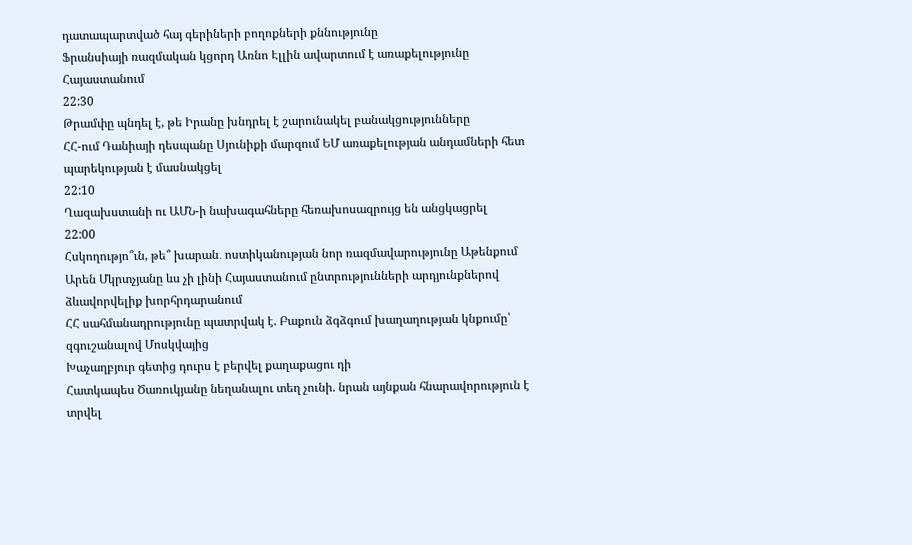դատապարտված հայ գերիների բողոքների քննությունը
Ֆրանսիայի ռազմական կցորդ Առնո Էլլին ավարտում է առաքելությունը Հայաստանում
22:30
Թրամփը պնդել է, թե Իրանը խնդրել է շարունակել բանակցությունները
ՀՀ-ում Դանիայի դեսպանը Սյունիքի մարզում ԵՄ առաքելության անդամների հետ պարեկության է մասնակցել
22:10
Ղազախստանի ու ԱՄՆ-ի նախագահները հեռախոսազրույց են անցկացրել
22:00
Հսկողությո՞ւն, թե՞ խարան․ ոստիկանության նոր ռազմավարությունը Աթենքում
Արեն Մկրտչյանը ևս չի լինի Հայաստանում ընտրությունների արդյունքներով ձևավորվելիք խորհրդարանում
ՀՀ սահմանադրությունը պատրվակ է. Բաքուն ձգձգում խաղաղության կնքումը՝ զգուշանալով Մոսկվայից
Խաչաղբյուր գետից դուրս է բերվել քաղաքացու դի
Հատկապես Ծառուկյանը նեղանալու տեղ չունի. նրան այնքան հնարավորություն է տրվել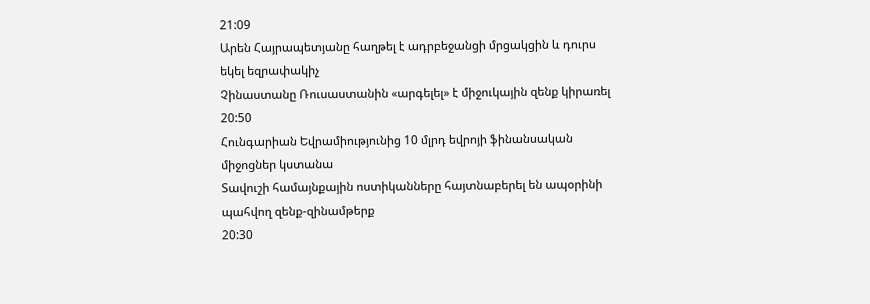21:09
Արեն Հայրապետյանը հաղթել է ադրբեջանցի մրցակցին և դուրս եկել եզրափակիչ
Չինաստանը Ռուսաստանին «արգելել» է միջուկային զենք կիրառել
20:50
Հունգարիան Եվրամիությունից 10 մլրդ եվրոյի ֆինանսական միջոցներ կստանա
Տավուշի համայնքային ոստիկանները հայտնաբերել են ապօրինի պահվող զենք-զինամթերք
20:30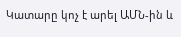Կատարը կոչ է արել ԱՄՆ-ին և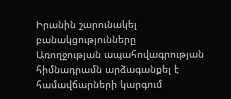Իրանին շարունակել բանակցությունները
Առողջության ապահովագրության հիմնադրամն արձագանքել է համավճարների կարգում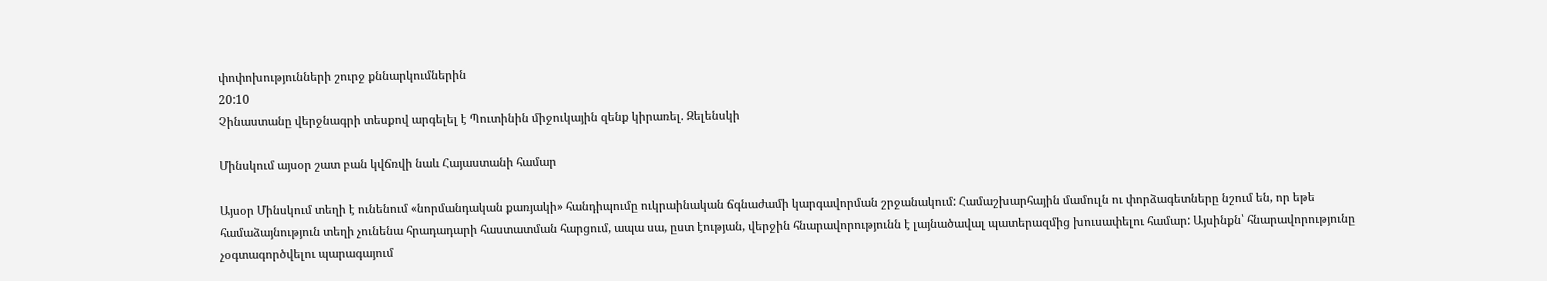փոփոխությունների շուրջ քննարկումներին
20:10
Չինաստանը վերջնագրի տեսքով արգելել է Պուտինին միջուկային զենք կիրառել. Զելենսկի

Մինսկում այսօր շատ բան կվճռվի նաև Հայաստանի համար

Այսօր Մինսկում տեղի է ունենում «նորմանդական քառյակի» հանդիպումը ուկրաինական ճգնաժամի կարգավորման շրջանակում: Համաշխարհային մամուլն ու փորձագետները նշում են, որ եթե համաձայնություն տեղի չունենա հրադադարի հաստատման հարցում, ապա սա, ըստ էության, վերջին հնարավորությունն է լայնածավալ պատերազմից խուսափելու համար: Այսինքն՝ հնարավորությունը չօգտագործվելու պարագայում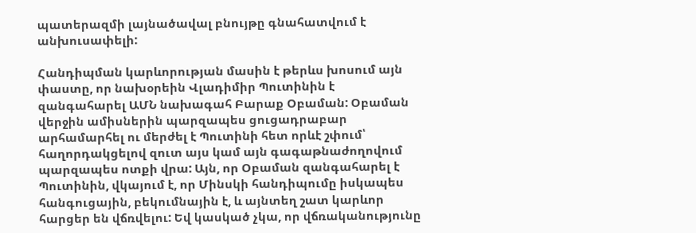պատերազմի լայնածավալ բնույթը գնահատվում է անխուսափելի:

Հանդիպման կարևորության մասին է թերևս խոսում այն փաստը, որ նախօրեին Վլադիմիր Պուտինին է զանգահարել ԱՄՆ նախագահ Բարաք Օբաման: Օբաման վերջին ամիսներին պարզապես ցուցադրաբար արհամարհել ու մերժել է Պուտինի հետ որևէ շփում՝ հաղորդակցելով զուտ այս կամ այն գագաթնաժողովում պարզապես ոտքի վրա: Այն, որ Օբաման զանգահարել է Պուտինին, վկայում է, որ Մինսկի հանդիպումը իսկապես հանգուցային, բեկումնային է, և այնտեղ շատ կարևոր հարցեր են վճռվելու: Եվ կասկած չկա, որ վճռականությունը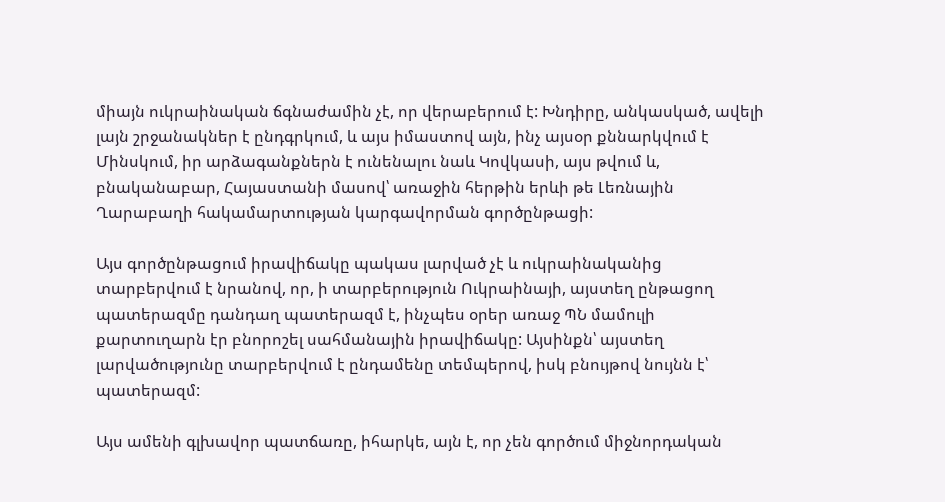միայն ուկրաինական ճգնաժամին չէ, որ վերաբերում է: Խնդիրը, անկասկած, ավելի լայն շրջանակներ է ընդգրկում, և այս իմաստով այն, ինչ այսօր քննարկվում է Մինսկում, իր արձագանքներն է ունենալու նաև Կովկասի, այս թվում և, բնականաբար, Հայաստանի մասով՝ առաջին հերթին երևի թե Լեռնային Ղարաբաղի հակամարտության կարգավորման գործընթացի:

Այս գործընթացում իրավիճակը պակաս լարված չէ և ուկրաինականից տարբերվում է նրանով, որ, ի տարբերություն Ուկրաինայի, այստեղ ընթացող պատերազմը դանդաղ պատերազմ է, ինչպես օրեր առաջ ՊՆ մամուլի քարտուղարն էր բնորոշել սահմանային իրավիճակը: Այսինքն՝ այստեղ լարվածությունը տարբերվում է ընդամենը տեմպերով, իսկ բնույթով նույնն է՝ պատերազմ:

Այս ամենի գլխավոր պատճառը, իհարկե, այն է, որ չեն գործում միջնորդական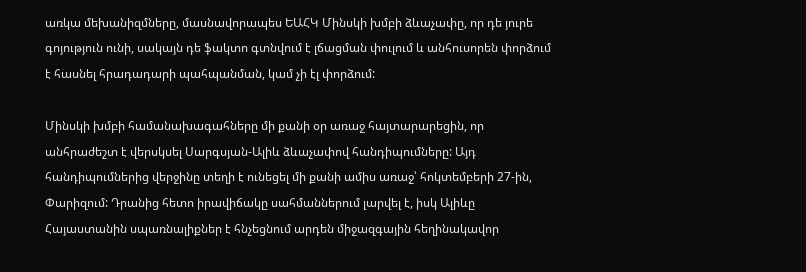առկա մեխանիզմները, մասնավորապես ԵԱՀԿ Մինսկի խմբի ձևաչափը, որ դե յուրե գոյություն ունի, սակայն դե ֆակտո գտնվում է լճացման փուլում և անհուսորեն փորձում է հասնել հրադադարի պահպանման, կամ չի էլ փորձում:

Մինսկի խմբի համանախագահները մի քանի օր առաջ հայտարարեցին, որ անհրաժեշտ է վերսկսել Սարգսյան-Ալիև ձևաչափով հանդիպումները: Այդ հանդիպումներից վերջինը տեղի է ունեցել մի քանի ամիս առաջ՝ հոկտեմբերի 27-ին, Փարիզում: Դրանից հետո իրավիճակը սահմաններում լարվել է, իսկ Ալիևը Հայաստանին սպառնալիքներ է հնչեցնում արդեն միջազգային հեղինակավոր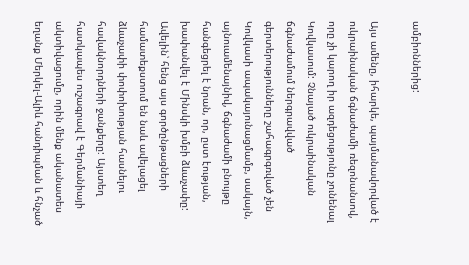ամբիոններից:

Այս ամենը, իհարկե, պայմանավորված է ուկրաինական ճգնաժամի ռեզոնանսով, որը չի կարող իր ազդեցությունը չունենալ Կովկասում: Չնայած ուկրաինական ճգնաժամում ներգրավված գերտերությունները շահագրգռված չեն Կովկասի ապակայունացմամբ, սակայն, այնուամենայնիվ, ճգնաժամի բնույթը հանգեցրել է նրան, որ, ըստ էության, խափանվել է Մինսկի խմբի ձևաչափը: Ավելին՝ հենց այս գործընթացների համատեքստում են նաև ավելացել ձևաչափի փոփոխության հասնելու հավակնորդների ջանքերը: Այստեղ հատկապես ուշագրավ է Գերմանիայի ակտիվացումը, որին մենք ականատես եղանք Մերկել-Ալիև հանդիպման և հնչած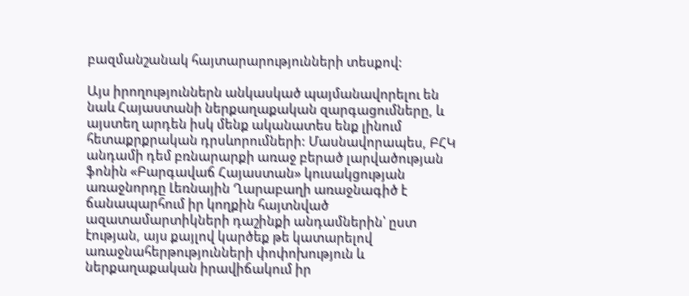բազմանշանակ հայտարարությունների տեսքով:

Այս իրողություններն անկասկած պայմանավորելու են նաև Հայաստանի ներքաղաքական զարգացումները, և այստեղ արդեն իսկ մենք ականատես ենք լինում հետաքրքրական դրսևորումների: Մասնավորապես, ԲՀԿ անդամի դեմ բռնարարքի առաջ բերած լարվածության ֆոնին «Բարգավաճ Հայաստան» կուսակցության առաջնորդը Լեռնային Ղարաբաղի առաջնագիծ է ճանապարհում իր կողքին հայտնված ազատամարտիկների դաշինքի անդամներին՝ ըստ էության, այս քայլով կարծեք թե կատարելով առաջնահերթությունների փոփոխություն և ներքաղաքական իրավիճակում իր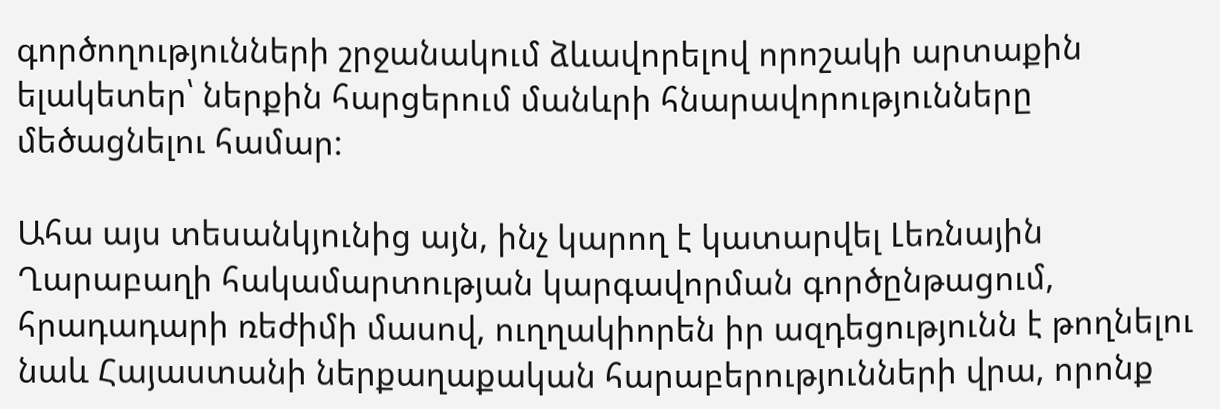գործողությունների շրջանակում ձևավորելով որոշակի արտաքին ելակետեր՝ ներքին հարցերում մանևրի հնարավորությունները մեծացնելու համար:

Ահա այս տեսանկյունից այն, ինչ կարող է կատարվել Լեռնային Ղարաբաղի հակամարտության կարգավորման գործընթացում, հրադադարի ռեժիմի մասով, ուղղակիորեն իր ազդեցությունն է թողնելու նաև Հայաստանի ներքաղաքական հարաբերությունների վրա, որոնք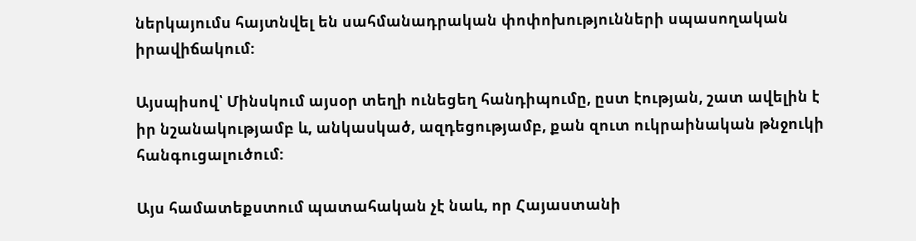ներկայումս հայտնվել են սահմանադրական փոփոխությունների սպասողական իրավիճակում:

Այսպիսով՝ Մինսկում այսօր տեղի ունեցեղ հանդիպումը, ըստ էության, շատ ավելին է իր նշանակությամբ և, անկասկած, ազդեցությամբ, քան զուտ ուկրաինական թնջուկի հանգուցալուծում:

Այս համատեքստում պատահական չէ նաև, որ Հայաստանի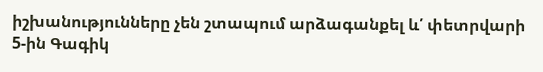իշխանությունները չեն շտապում արձագանքել և՛ փետրվարի 5-ին Գագիկ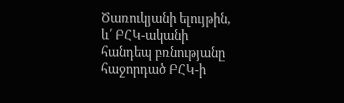Ծառուկյանի ելույթին, և՛ ԲՀԿ-ականի հանդեպ բռնությանը հաջորդած ԲՀԿ-ի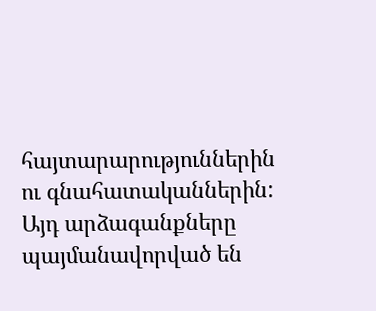հայտարարություններին ու գնահատականներին: Այդ արձագանքները պայմանավորված են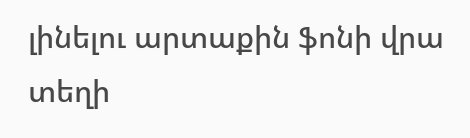լինելու արտաքին ֆոնի վրա տեղի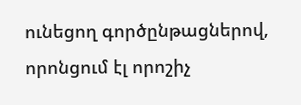ունեցող գործընթացներով, որոնցում էլ որոշիչ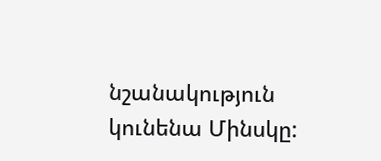նշանակություն կունենա Մինսկը: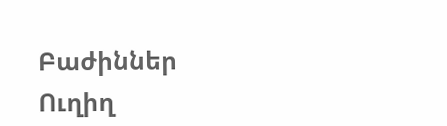Բաժիններ
Ուղիղ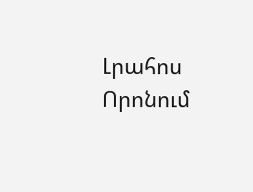Լրահոս
Որոնում